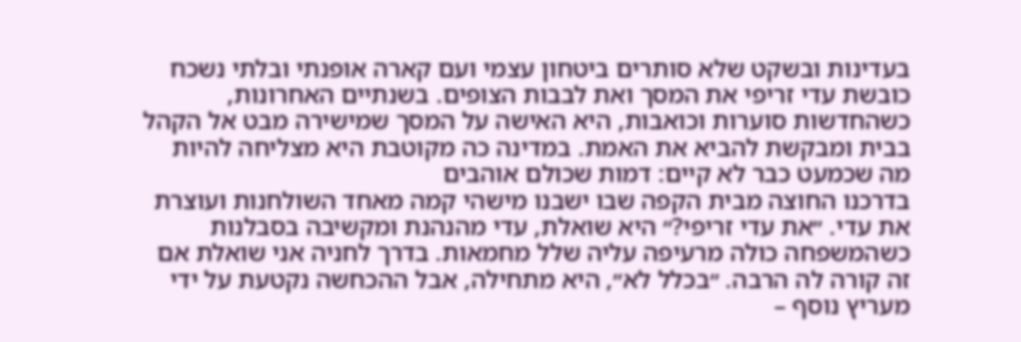בעדינות ובשקט שלא סותרים ביטחון עצמי ועם קארה אופנתי ובלתי נשכח כובשת עדי זריפי את המסך ואת לבבות הצופים. בשנתיים האחרונות, כשהחדשות סוערות וכואבות, היא האישה על המסך שמישירה מבט אל הקהל בבית ומבקשת להביא את האמת. במדינה כה מקוטבת היא מצליחה להיות מה שכמעט כבר לא קיים: דמות שכולם אוהבים
בדרכנו החוצה מבית הקפה שבו ישבנו מישהי קמה מאחד השולחנות ועוצרת את עדי. ״את עדי זריפי?״ היא שואלת, עדי מהנהנת ומקשיבה בסבלנות כשהמשפחה כולה מרעיפה עליה שלל מחמאות. בדרך לחניה אני שואלת אם זה קורה לה הרבה. ״בכלל לא״, היא מתחילה, אבל ההכחשה נקטעת על ידי מעריץ נוסף –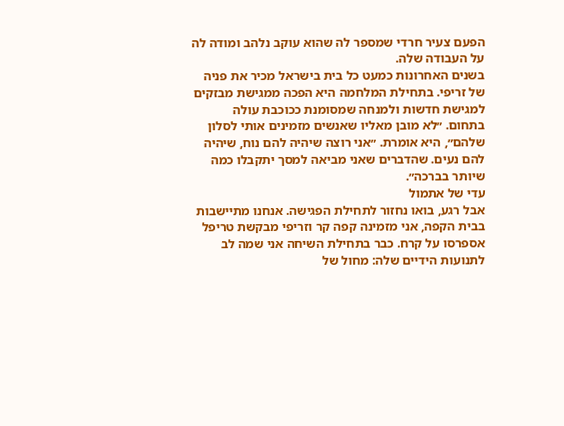הפעם צעיר חרדי שמספר לה שהוא עוקב נלהב ומודה לה על העבודה שלה.
בשנים האחרונות כמעט כל בית בישראל מכיר את פניה של זריפי. בתחילת המלחמה היא הפכה ממגישת מבזקים למגישת חדשות ולמנחה שמסומנת ככוכבת עולה בתחום. ״לא מובן מאליו שאנשים מזמינים אותי לסלון שלהם״, היא אומרת. ״אני רוצה שיהיה להם נוח, שיהיה להם נעים. שהדברים שאני מביאה למסך יתקבלו כמה שיותר בברכה״.
עדי של אתמול
אבל רגע, בואו נחזור לתחילת הפגישה. אנחנו מתיישבות בבית הקפה, אני מזמינה קפה קר וזריפי מבקשת טריפל אספרסו על קרח. כבר בתחילת השיחה אני שמה לב לתנועות הידיים שלה: מחול של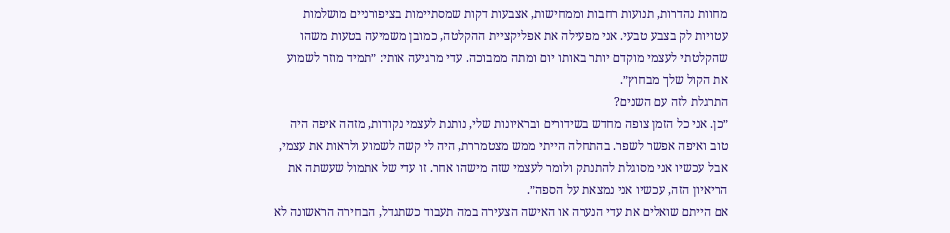מחוות נהדרות, תנועות רחבות וממחישות, אצבעות דקות שמסתיימות בציפורניים מושלמות עטויות לק בצבע טבעי. אני מפעילה את אפליקציית ההקלטה, כמובן משמיעה בטעות משהו שהקלטתי לעצמי מוקדם יותר באותו יום ומתה ממבוכה. עדי מרגיעה אותי: ״תמיד מוזר לשמוע את הקול שלך מבחוץ״.
התרגלת לזה עם השנים?
״כן. אני כל הזמן צופה מחדש בשידורים ובראיונות שלי, נותנת לעצמי נקודות, מזהה איפה היה טוב ואיפה אפשר לשפר. בהתחלה הייתי ממש מצטמררת, היה לי קשה לשמוע ולראות את עצמי, אבל עכשיו אני מסוגלת להתנתק ולומר לעצמי שזה מישהו אחר. זו עדי של אתמול שעשתה את הריאיון הזה, עכשיו אני נמצאת על הספה״.
אם הייתם שואלים את עדי הנערה או האישה הצעירה במה תעבוד כשתגדל, הבחירה הראשונה לא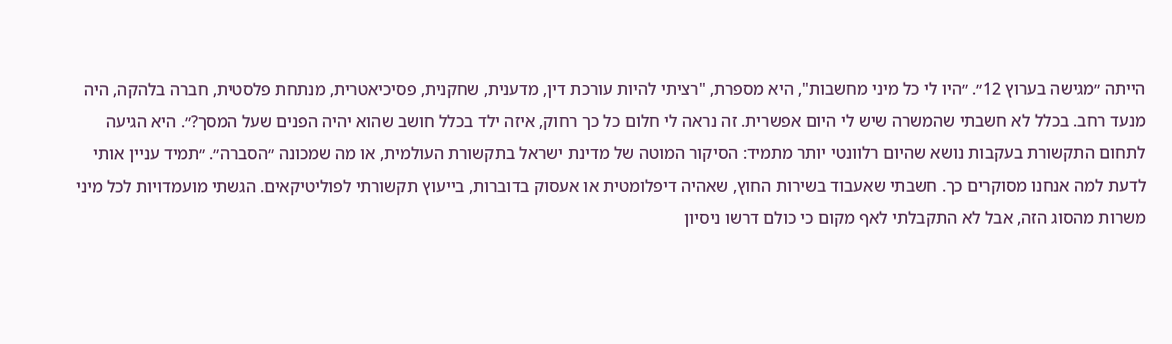הייתה ״מגישה בערוץ 12״. ״היו לי כל מיני מחשבות", היא מספרת, "רציתי להיות עורכת דין, מדענית, שחקנית, פסיכיאטרית, מנתחת פלסטית, חברה בלהקה, היה מנעד רחב. בכלל לא חשבתי שהמשרה שיש לי היום אפשרית. זה נראה לי חלום כל כך רחוק, איזה ילד בכלל חושב שהוא יהיה הפנים שעל המסך?״. היא הגיעה לתחום התקשורת בעקבות נושא שהיום רלוונטי יותר מתמיד: הסיקור המוטה של מדינת ישראל בתקשורת העולמית, או מה שמכונה ״הסברה״. ״תמיד עניין אותי לדעת למה אנחנו מסוקרים כך. חשבתי שאעבוד בשירות החוץ, שאהיה דיפלומטית או אעסוק בדוברות, בייעוץ תקשורתי לפוליטיקאים. הגשתי מועמדויות לכל מיני משרות מהסוג הזה, אבל לא התקבלתי לאף מקום כי כולם דרשו ניסיון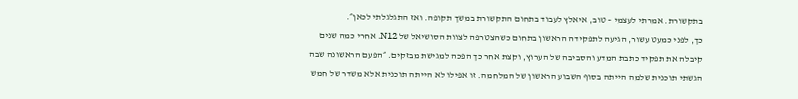בתקשורת. אמרתי לעצמי – טוב, איאלץ לעבוד בתחום התקשורת במשך תקופה. ואז התגלגלתי לכאן״.
כך, לפני כמעט עשור, הגיעה לתפקידה הראשון בתחום כשהצטרפה לצוות הסושיאל של N12. אחרי כמה שנים קיבלה את תפקיד כתבת המדע והסביבה של הערוץ, וקצת אחר כך הפכה למגישת מבזקים. ״הפעם הראשונה שבה הגשתי תוכנית שלמה הייתה בסוף השבוע הראשון של המלחמה. זו אפילו לא הייתה תוכנית אלא משדר של חמש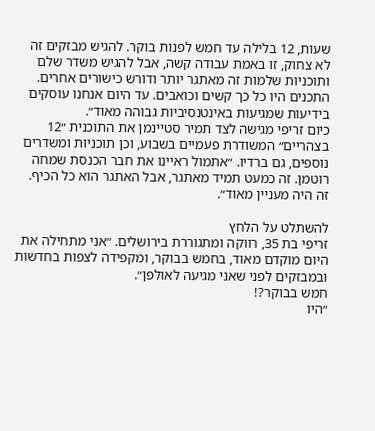שעות, 12 בלילה עד חמש לפנות בוקר. להגיש מבזקים זה לא צחוק, זו באמת עבודה קשה, אבל להגיש משדר שלם ותוכניות שלמות זה מאתגר יותר ודורש כישורים אחרים. התכנים היו כל כך קשים וכואבים. עד היום אנחנו עוסקים בידיעות שמגיעות באינטנסיביות גבוהה מאוד״.
כיום זריפי מגישה לצד תמיר סטיינמן את התוכנית ״12 בצהריים״ המשודרת פעמיים בשבוע, וכן תוכניות ומשדרים נוספים, גם ברדיו. ״אתמול ראיינו את חבר הכנסת שמחה רוטמן. זה כמעט תמיד מאתגר, אבל האתגר הוא כל הכיף. זה היה מעניין מאוד״.

להשתלט על הלחץ
זריפי בת 35, רווקה ומתגוררת בירושלים. ״אני מתחילה את היום מוקדם מאוד, בחמש בבוקר, ומקפידה לצפות בחדשות ובמבזקים לפני שאני מגיעה לאולפן״.
חמש בבוקר?!
״היו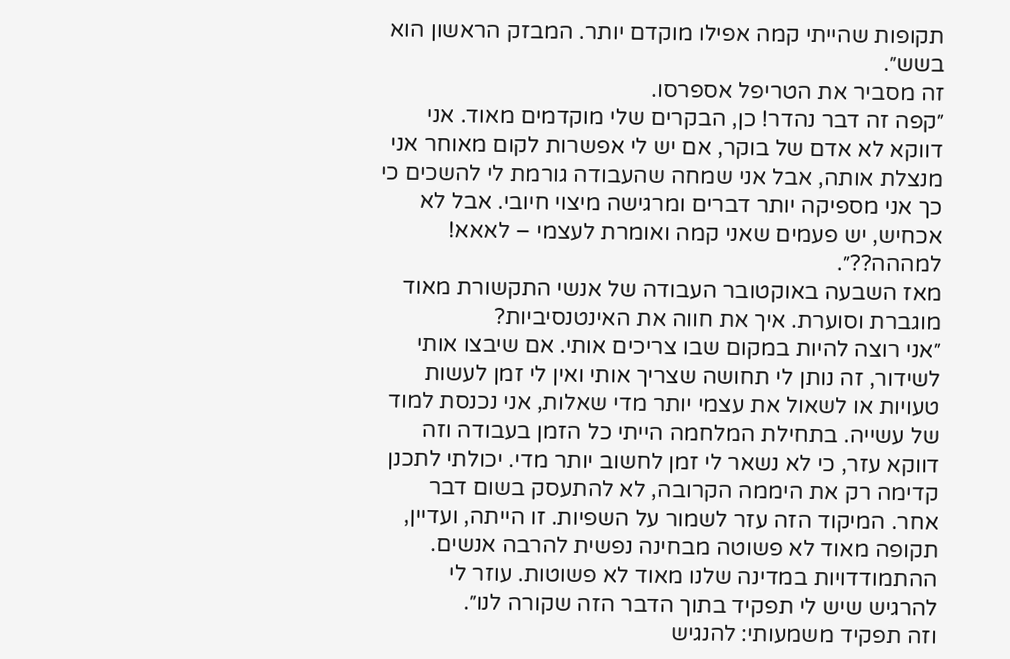תקופות שהייתי קמה אפילו מוקדם יותר. המבזק הראשון הוא בשש״.
זה מסביר את הטריפל אספרסו.
״קפה זה דבר נהדר! כן, הבקרים שלי מוקדמים מאוד. אני דווקא לא אדם של בוקר, אם יש לי אפשרות לקום מאוחר אני מנצלת אותה, אבל אני שמחה שהעבודה גורמת לי להשכים כי כך אני מספיקה יותר דברים ומרגישה מיצוי חיובי. אבל לא אכחיש, יש פעמים שאני קמה ואומרת לעצמי – לאאא! למההה??״.
מאז השבעה באוקטובר העבודה של אנשי התקשורת מאוד מוגברת וסוערת. איך את חווה את האינטנסיביות?
״אני רוצה להיות במקום שבו צריכים אותי. אם שיבצו אותי לשידור, זה נותן לי תחושה שצריך אותי ואין לי זמן לעשות טעויות או לשאול את עצמי יותר מדי שאלות, אני נכנסת למוד של עשייה. בתחילת המלחמה הייתי כל הזמן בעבודה וזה דווקא עזר, כי לא נשאר לי זמן לחשוב יותר מדי. יכולתי לתכנן קדימה רק את היממה הקרובה, לא להתעסק בשום דבר אחר. המיקוד הזה עזר לשמור על השפיות. זו הייתה, ועדיין, תקופה מאוד לא פשוטה מבחינה נפשית להרבה אנשים. ההתמודדויות במדינה שלנו מאוד לא פשוטות. עוזר לי להרגיש שיש לי תפקיד בתוך הדבר הזה שקורה לנו״.
וזה תפקיד משמעותי: להנגיש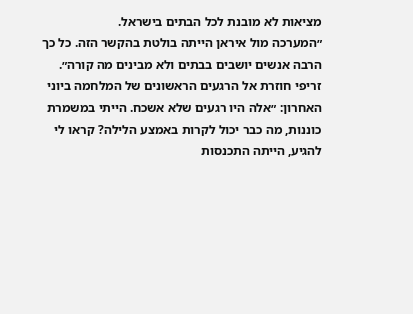מציאות לא מובנת לכל הבתים בישראל.
״המערכה מול איראן הייתה בולטת בהקשר הזה. כל כך הרבה אנשים יושבים בבתים ולא מבינים מה קורה״.
זריפי חוזרת אל הרגעים הראשונים של המלחמה ביוני האחרון: ״אלה היו רגעים שלא אשכח. הייתי במשמרת כוננות, מה כבר יכול לקרות באמצע הלילה? קראו לי להגיע, הייתה התכנסות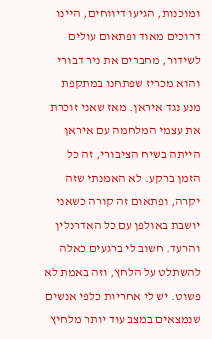ומוכנות, הגיעו דיווחים, היינו דרוכים מאוד ופתאום עולים לשידור, מחברים את ניר דבורי והוא מכריז שפתחנו במתקפת מנע נגד איראן. מאז שאני זוכרת את עצמי המלחמה עם איראן הייתה בשיח הציבורי, זה כל הזמן ברקע. לא האמנתי שזה יקרה, ופתאום זה קורה כשאני יושבת באולפן עם כל האדרנלין והרעד. חשוב לי ברגעים כאלה להשתלט על הלחץ, וזה באמת לא פשוט. יש לי אחריות כלפי אנשים שנמצאים במצב עוד יותר מלחיץ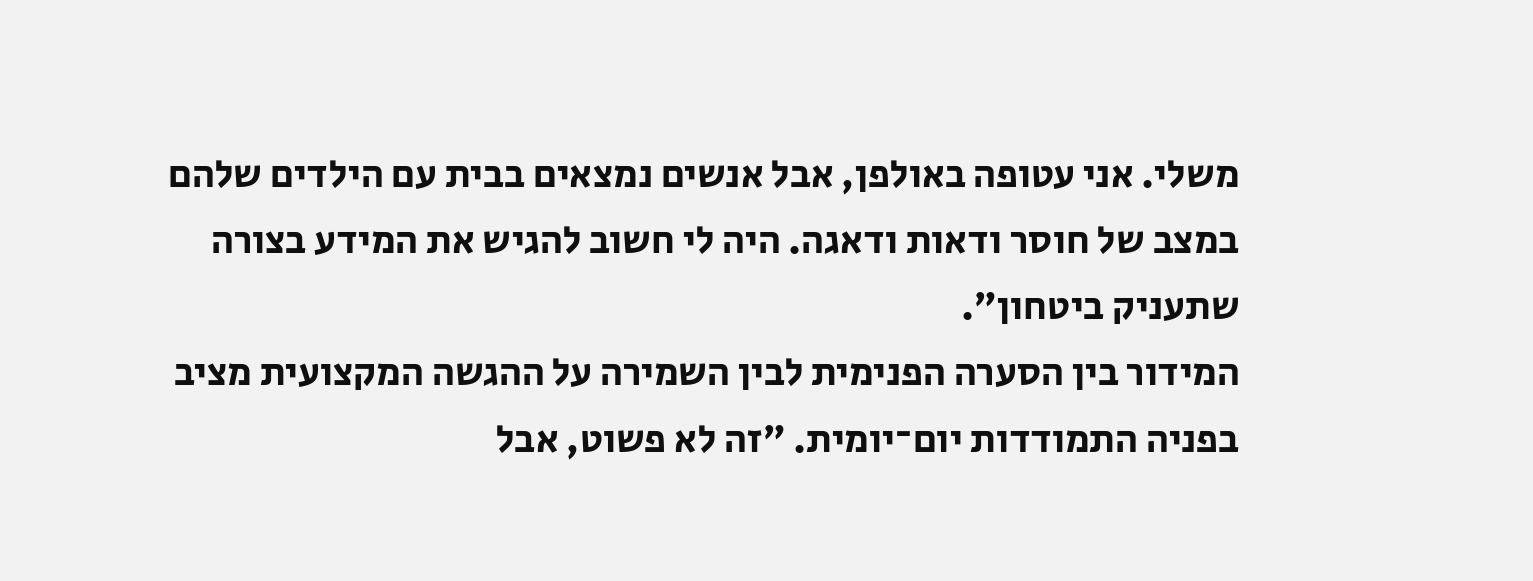משלי. אני עטופה באולפן, אבל אנשים נמצאים בבית עם הילדים שלהם במצב של חוסר ודאות ודאגה. היה לי חשוב להגיש את המידע בצורה שתעניק ביטחון״.
המידור בין הסערה הפנימית לבין השמירה על ההגשה המקצועית מציב בפניה התמודדות יום־יומית. ״זה לא פשוט, אבל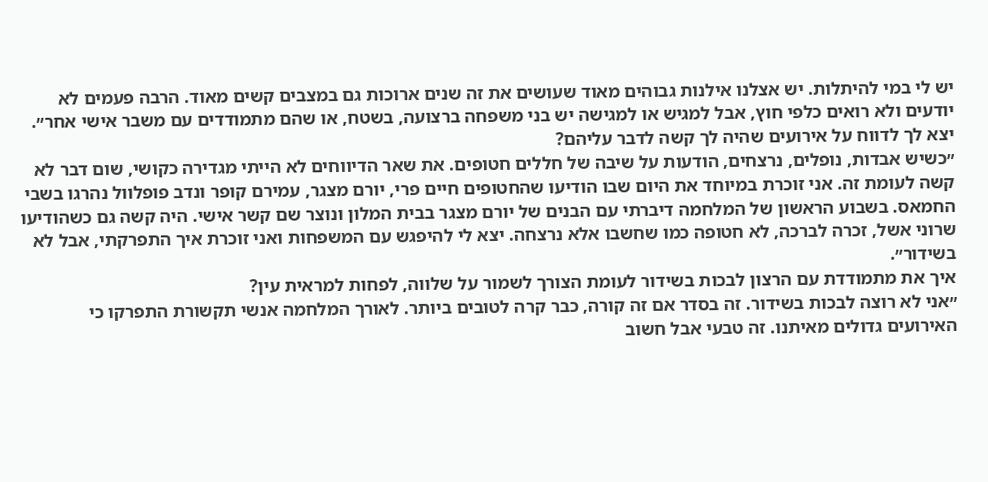יש לי במי להיתלות. יש אצלנו אילנות גבוהים מאוד שעושים את זה שנים ארוכות גם במצבים קשים מאוד. הרבה פעמים לא יודעים ולא רואים כלפי חוץ, אבל למגיש או למגישה יש בני משפחה ברצועה, בשטח, או שהם מתמודדים עם משבר אישי אחר״.
יצא לך לדווח על אירועים שהיה לך קשה לדבר עליהם?
״כשיש אבדות, נופלים, נרצחים, הודעות על שיבה של חללים חטופים. את שאר הדיווחים לא הייתי מגדירה כקושי, שום דבר לא קשה לעומת זה. אני זוכרת במיוחד את היום שבו הודיעו שהחטופים חיים פרי, יורם מצגר, עמירם קופר ונדב פופלוול נהרגו בשבי החמאס. בשבוע הראשון של המלחמה דיברתי עם הבנים של יורם מצגר בבית המלון ונוצר שם קשר אישי. היה קשה גם כשהודיעו שרוני אשל, זכרה לברכה, לא חטופה כמו שחשבו אלא נרצחה. יצא לי להיפגש עם המשפחות ואני זוכרת איך התפרקתי, אבל לא בשידור״.
איך את מתמודדת עם הרצון לבכות בשידור לעומת הצורך לשמור על שלווה, לפחות למראית עין?
״אני לא רוצה לבכות בשידור. זה בסדר אם זה קורה, כבר קרה לטובים ביותר. לאורך המלחמה אנשי תקשורת התפרקו כי האירועים גדולים מאיתנו. זה טבעי אבל חשוב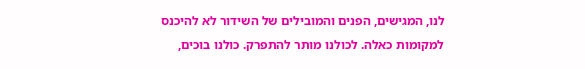לנו, המגישים, הפנים והמובילים של השידור לא להיכנס למקומות כאלה. לכולנו מותר להתפרק. כולנו בוכים,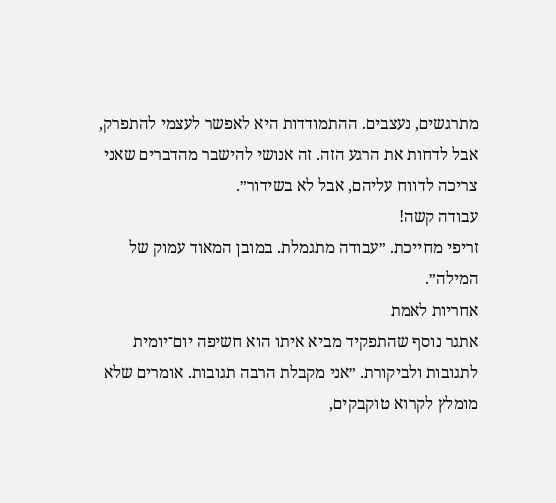מתרגשים, נעצבים. ההתמודדות היא לאפשר לעצמי להתפרק, אבל לדחות את הרגע הזה. זה אנושי להישבר מהדברים שאני צריכה לדווח עליהם, אבל לא בשידור״.
עבודה קשה!
זריפי מחייכת. ״עבודה מתגמלת. במובן המאוד עמוק של המילה״.
אחריות לאמת
אתגר נוסף שהתפקיד מביא איתו הוא חשיפה יום־יומית לתגובות ולביקורת. ״אני מקבלת הרבה תגובות. אומרים שלא מומלץ לקרוא טוקבקים,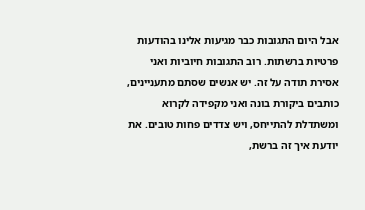אבל היום התגובות כבר מגיעות אלינו בהודעות פרטיות ברשתות. רוב התגובות חיוביות ואני אסירת תודה על זה. יש אנשים שסתם מתעניינים, כותבים ביקורת בונה ואני מקפידה לקרוא ומשתדלת להתייחס, ויש צדדים פחות טובים. את יודעת איך זה ברשת,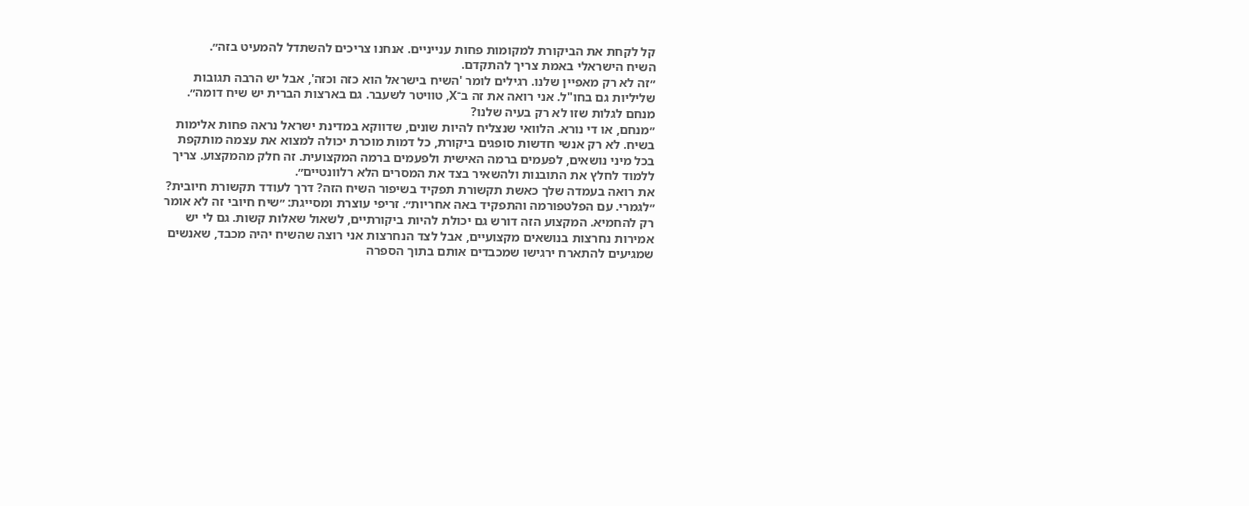קל לקחת את הביקורת למקומות פחות ענייניים. אנחנו צריכים להשתדל להמעיט בזה״.
השיח הישראלי באמת צריך להתקדם.
״זה לא רק מאפיין שלנו. רגילים לומר 'השיח בישראל הוא כזה וכזה', אבל יש הרבה תגובות שליליות גם בחו"ל. אני רואה את זה ב־X, טוויטר לשעבר. גם בארצות הברית יש שיח דומה״.
מנחם לגלות שזו לא רק בעיה שלנו?
״מנחם, או די נורא. הלוואי שנצליח להיות שונים, שדווקא במדינת ישראל נראה פחות אלימות בשיח. לא רק אנשי חדשות סופגים ביקורת, כל דמות מוכרת יכולה למצוא את עצמה מותקפת בכל מיני נושאים, לפעמים ברמה האישית ולפעמים ברמה המקצועית. זה חלק מהמקצוע. צריך ללמוד לחלץ את התובנות ולהשאיר בצד את המסרים הלא רלוונטיים״.
את רואה בעמדה שלך כאשת תקשורת תפקיד בשיפור השיח הזה? דרך לעודד תקשורת חיובית?
״לגמרי. עם הפלטפורמה והתפקיד באה אחריות״. זריפי עוצרת ומסייגת: ״שיח חיובי זה לא אומר רק להחמיא. המקצוע הזה דורש גם יכולת להיות ביקורתיים, לשאול שאלות קשות. גם לי יש אמירות נחרצות בנושאים מקצועיים, אבל לצד הנחרצות אני רוצה שהשיח יהיה מכבד, שאנשים שמגיעים להתארח ירגישו שמכבדים אותם בתוך הספרה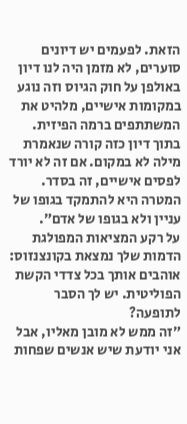הזאת. לפעמים יש דיונים סוערים, לא מזמן היה לנו דיון באולפן על חוק הגיוס וזה נוגע במקומות אישיים, מלהיט את המשתתפים ברמה הפיזית. בתוך דיון כזה קורה שנאמרת מילה לא במקום. אם זה לא יורד לפסים אישיים, זה בסדר. המטרה היא להתמקד בגופו של עניין ולא בגופו של אדם״.
על רקע המציאות המפולגת הדמות שלך נמצאת בקונצנזוס: אוהבים אותך בכל צדדי הקשת הפוליטית. יש לך הסבר לתופעה?
״זה ממש לא מובן מאליו, אבל אני יודעת שיש אנשים שפחות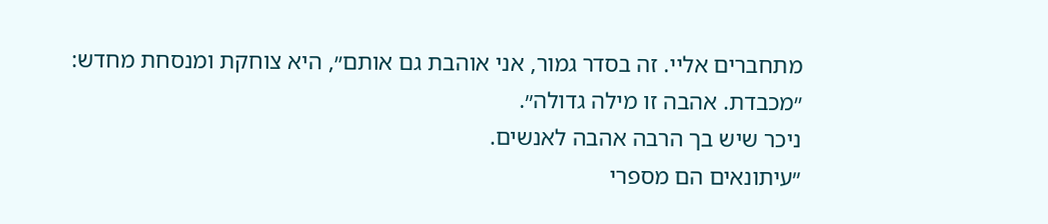מתחברים אליי. זה בסדר גמור, אני אוהבת גם אותם״, היא צוחקת ומנסחת מחדש: ״מכבדת. אהבה זו מילה גדולה״.
ניכר שיש בך הרבה אהבה לאנשים.
״עיתונאים הם מספרי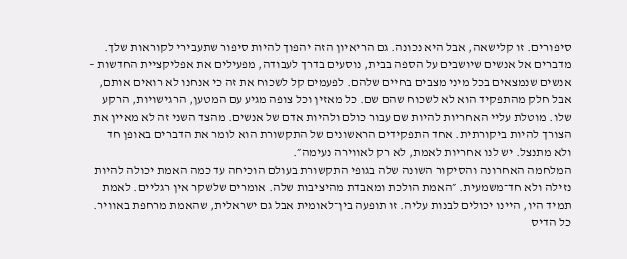סיפורים. זו קלישאה, אבל היא נכונה. גם הריאיון הזה יהפוך להיות סיפור שתעבירי לקוראות שלך. מדברים אל אנשים שיושבים על הספה בבית, נוסעים בדרך לעבודה, מפעילים את אפליקציית החדשות – אנשים שנמצאים בכל מיני מצבים בחיים שלהם. לפעמים קל לשכוח את זה כי אנחנו לא רואים אותם, אבל חלק מהתפקיד הוא לא לשכוח שהם שם. כל מאזין וכל צופה מגיע עם המטען, הרגישויות, הרקע שלו. מוטלת עליי האחריות להיות שם עבור כולם ולהיות אדם של אנשים. מהצד השני זה לא מאיין את הצורך להיות ביקורתית. אחד התפקידים הראשונים של התקשורת הוא לומר את הדברים באופן חד ולא מתנצל. יש לנו אחריות לאמת, לא רק לאווירה נעימה״.
המלחמה האחרונה והסיקור השונה שלה בגופי התקשורת בעולם הוכיחה עד כמה האמת יכולה להיות נזילה ולא חד־משמעית. ״האמת הולכת ומאבדת מהיציבות שלה. אומרים שלשקר אין רגליים. לאמת תמיד היו, היינו יכולים לבנות עליה. זו תופעה בין־לאומית אבל גם ישראלית, שהאמת מרחפת באוויר. כל הדיס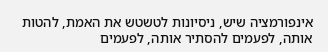אינפורמציה שיש, ניסיונות לטשטש את האמת, להטות אותה, לפעמים להסתיר אותה, לפעמים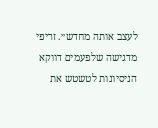לעצב אותה מחדש״. זריפי מדגישה שלפעמים דווקא הניסיונות לטשטש את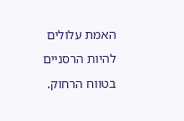האמת עלולים להיות הרסניים בטווח הרחוק.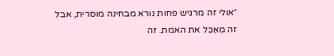״אולי זה מרגיש פחות נורא מבחינה מוסרית, אבל זה מְאַכֵּל את האמת. זה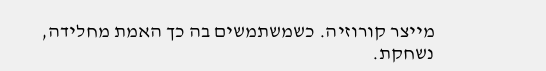מייצר קורוזיה. כשמשתמשים בה כך האמת מחלידה, נשחקת.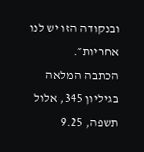ובנקודה הזו יש לנו אחריות״.
הכתבה המלאה בגיליון 345, אלול תשפה, 9.25